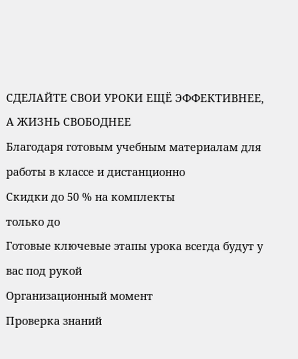СДЕЛАЙТЕ СВОИ УРОКИ ЕЩЁ ЭФФЕКТИВНЕЕ, А ЖИЗНЬ СВОБОДНЕЕ
Благодаря готовым учебным материалам для работы в классе и дистанционно
Скидки до 50 % на комплекты
только до
Готовые ключевые этапы урока всегда будут у вас под рукой
Организационный момент
Проверка знаний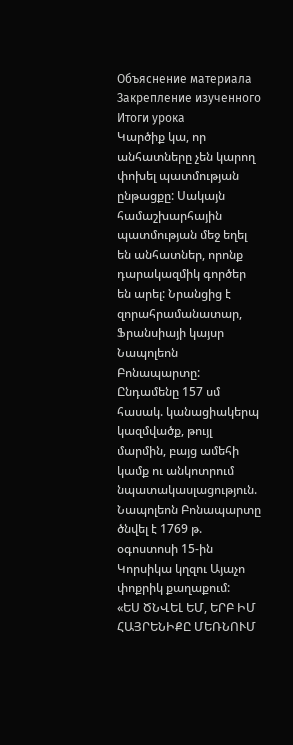Объяснение материала
Закрепление изученного
Итоги урока
Կարծիք կա, որ անհատները չեն կարող փոխել պատմության ընթացքը: Սակայն համաշխարհային պատմության մեջ եղել են անհատներ, որոնք դարակազմիկ գործեր են արել: Նրանցից է զորահրամանատար, Ֆրանսիայի կայսր Նապոլեոն Բոնապարտը: Ընդամենը 157 սմ հասակ. կանացիակերպ կազմվածք, թույլ մարմին, բայց ամեհի կամք ու անկոտրում նպատակասլացություն. Նապոլեոն Բոնապարտը ծնվել է 1769 թ. օգոստոսի 15-ին Կորսիկա կղզու Այաչո փոքրիկ քաղաքում:
«ԵՍ ԾՆՎԵԼ ԵՄ, ԵՐԲ ԻՄ ՀԱՅՐԵՆԻՔԸ ՄԵՌՆՈՒՄ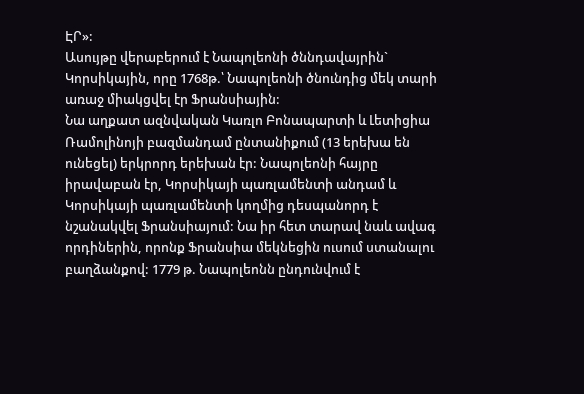ԷՐ»:
Ասույթը վերաբերում է Նապոլեոնի ծննդավայրին` Կորսիկային, որը 1768թ.՝ Նապոլեոնի ծնունդից մեկ տարի առաջ միակցվել էր Ֆրանսիային:
Նա աղքատ ազնվական Կառլո Բոնապարտի և Լետիցիա Ռամոլինոյի բազմանդամ ընտանիքում (13 երեխա են ունեցել) երկրորդ երեխան էր: Նապոլեոնի հայրը իրավաբան էր, Կորսիկայի պառլամենտի անդամ և Կորսիկայի պառլամենտի կողմից դեսպանորդ է նշանակվել Ֆրանսիայում: Նա իր հետ տարավ նաև ավագ որդիներին, որոնք Ֆրանսիա մեկնեցին ուսում ստանալու բաղձանքով: 1779 թ. Նապոլեոնն ընդունվում է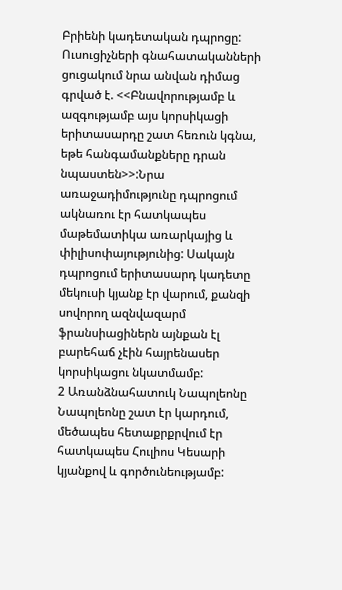Բրիենի կադետական դպրոցը:
Ուսուցիչների գնահատականների ցուցակում նրա անվան դիմաց գրված է. <<Բնավորությամբ և ազգությամբ այս կորսիկացի երիտասարդը շատ հեռուն կգնա, եթե հանգամանքները դրան նպաստեն>>:Նրա առաջադիմությունը դպրոցում ակնառու էր հատկապես մաթեմատիկա առարկայից և փիլիսոփայությունից: Սակայն դպրոցում երիտասարդ կադետը մեկուսի կյանք էր վարում, քանզի սովորող ազնվազարմ ֆրանսիացիներն այնքան էլ բարեհաճ չէին հայրենասեր կորսիկացու նկատմամբ:
2 Առանձնահատուկ Նապոլեոնը
Նապոլեոնը շատ էր կարդում, մեծապես հետաքրքրվում էր հատկապես Հուլիոս Կեսարի կյանքով և գործունեությամբ: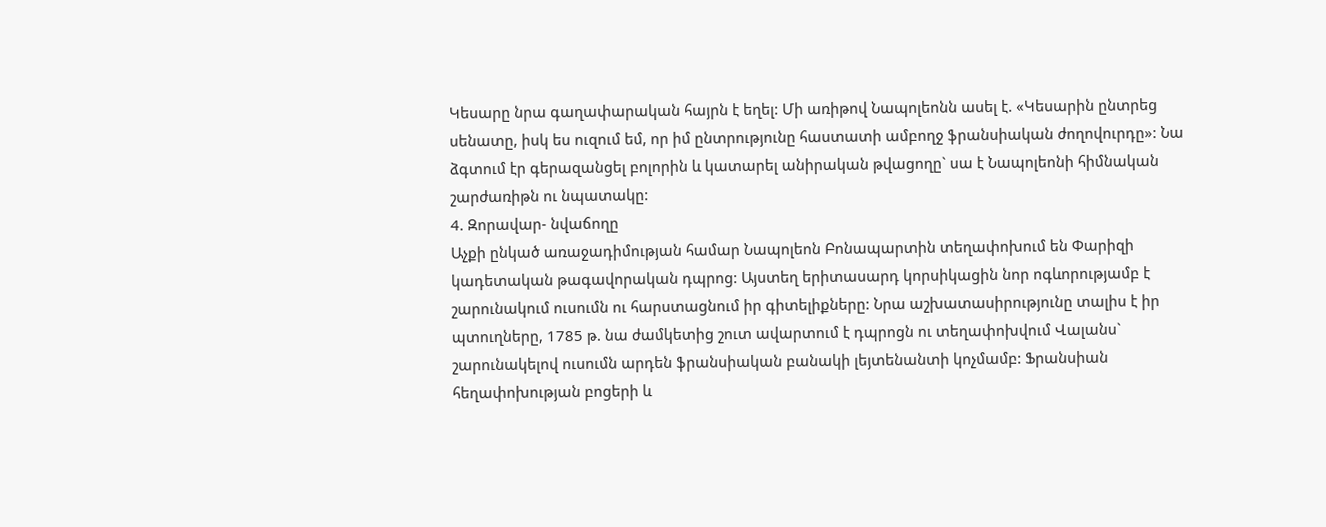Կեսարը նրա գաղափարական հայրն է եղել: Մի առիթով Նապոլեոնն ասել է. «Կեսարին ընտրեց սենատը, իսկ ես ուզում եմ, որ իմ ընտրությունը հաստատի ամբողջ ֆրանսիական ժողովուրդը»: Նա ձգտում էր գերազանցել բոլորին և կատարել անիրական թվացողը` սա է Նապոլեոնի հիմնական շարժառիթն ու նպատակը:
4. Զորավար- նվաճողը
Աչքի ընկած առաջադիմության համար Նապոլեոն Բոնապարտին տեղափոխում են Փարիզի կադետական թագավորական դպրոց: Այստեղ երիտասարդ կորսիկացին նոր ոգևորությամբ է շարունակում ուսումն ու հարստացնում իր գիտելիքները: Նրա աշխատասիրությունը տալիս է իր պտուղները, 1785 թ. նա ժամկետից շուտ ավարտում է դպրոցն ու տեղափոխվում Վալանս` շարունակելով ուսումն արդեն ֆրանսիական բանակի լեյտենանտի կոչմամբ: Ֆրանսիան հեղափոխության բոցերի և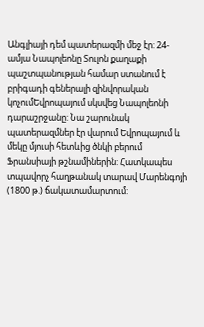Անգլիայի դեմ պատերազմի մեջ էր: 24-ամյա Նապոլեոնը Տուլոն քաղաքի պաշտպանության համար ստանում է բրիգադի գեներալի զինվորական կոչումԵվրոպայում սկսվեց Նապոլեոնի դարաշրջանը: Նա շարունակ պատերազմներ էր վարում Եվրոպայում և մեկը մյուսի հետևից ծնկի բերում Ֆրանսիայի թշնամիներին: Հատկապես տպավորչ հաղթանակ տարավ Մարենգոյի (1800 թ.) ճակատամարտում: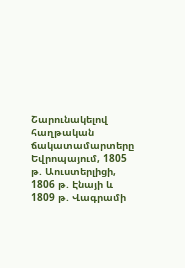Շարունակելով հաղթական ճակատամարտերը Եվրոպայում, 1805 թ. Աուստերլիցի, 1806 թ. Էնայի և 1809 թ. Վագրամի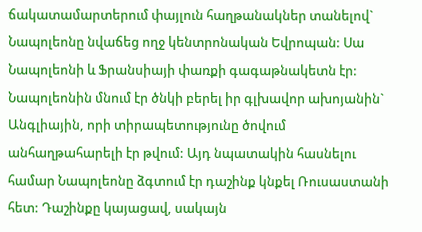ճակատամարտերում փայլուն հաղթանակներ տանելով` Նապոլեոնը նվաճեց ողջ կենտրոնական Եվրոպան: Սա Նապոլեոնի և Ֆրանսիայի փառքի գագաթնակետն էր: Նապոլեոնին մնում էր ծնկի բերել իր գլխավոր ախոյանին` Անգլիային, որի տիրապետությունը ծովում անհաղթահարելի էր թվում: Այդ նպատակին հասնելու համար Նապոլեոնը ձգտում էր դաշինք կնքել Ռուսաստանի հետ: Դաշինքը կայացավ, սակայն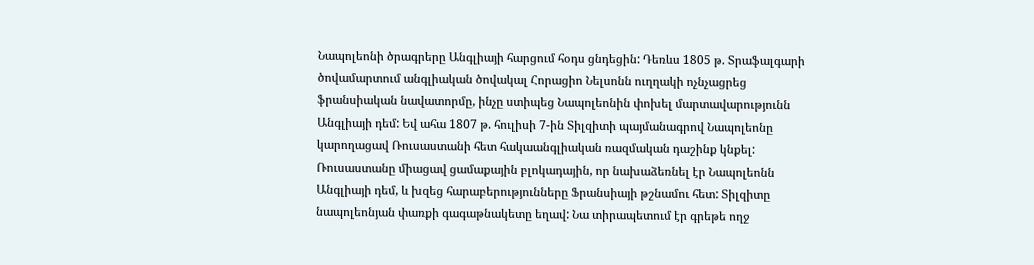Նապոլեոնի ծրագրերը Անգլիայի հարցում հօդս ցնդեցին: Դեռևս 1805 թ. Տրաֆալգարի ծովամարտում անգլիական ծովակալ Հորացիո Նելսոնն ուղղակի ոչնչացրեց ֆրանսիական նավատորմը, ինչը ստիպեց Նապոլեոնին փոխել մարտավարությունն Անգլիայի դեմ: Եվ ահա 1807 թ. հուլիսի 7-ին Տիլզիտի պայմանագրով Նապոլեոնը կարողացավ Ռուսաստանի հետ հակաանգլիական ռազմական դաշինք կնքել: Ռուսաստանը միացավ ցամաքային բլոկադային, որ նախաձեռնել էր Նապոլեոնն Անգլիայի դեմ, և խզեց հարաբերությունները Ֆրանսիայի թշնամու հետ: Տիլզիտը նապոլեոնյան փառքի գագաթնակետը եղավ: Նա տիրապետում էր գրեթե ողջ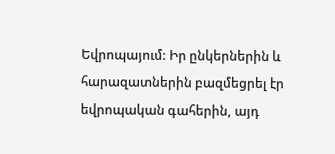Եվրոպայում: Իր ընկերներին և հարազատներին բազմեցրել էր եվրոպական գահերին, այդ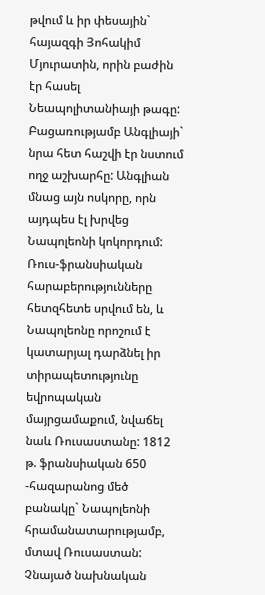թվում և իր փեսային` հայազգի Յոհակիմ Մյուրատին, որին բաժին էր հասել Նեապոլիտանիայի թագը: Բացառությամբ Անգլիայի` նրա հետ հաշվի էր նստում ողջ աշխարհը: Անգլիան մնաց այն ոսկորը, որն այդպես էլ խրվեց Նապոլեոնի կոկորդում: Ռուս-ֆրանսիական հարաբերությունները հետզհետե սրվում են, և Նապոլեոնը որոշում է կատարյալ դարձնել իր տիրապետությունը եվրոպական մայրցամաքում, նվաճել նաև Ռուսաստանը: 1812 թ. ֆրանսիական 650 -հազարանոց մեծ բանակը` Նապոլեոնի հրամանատարությամբ, մտավ Ռուսաստան: Չնայած նախնական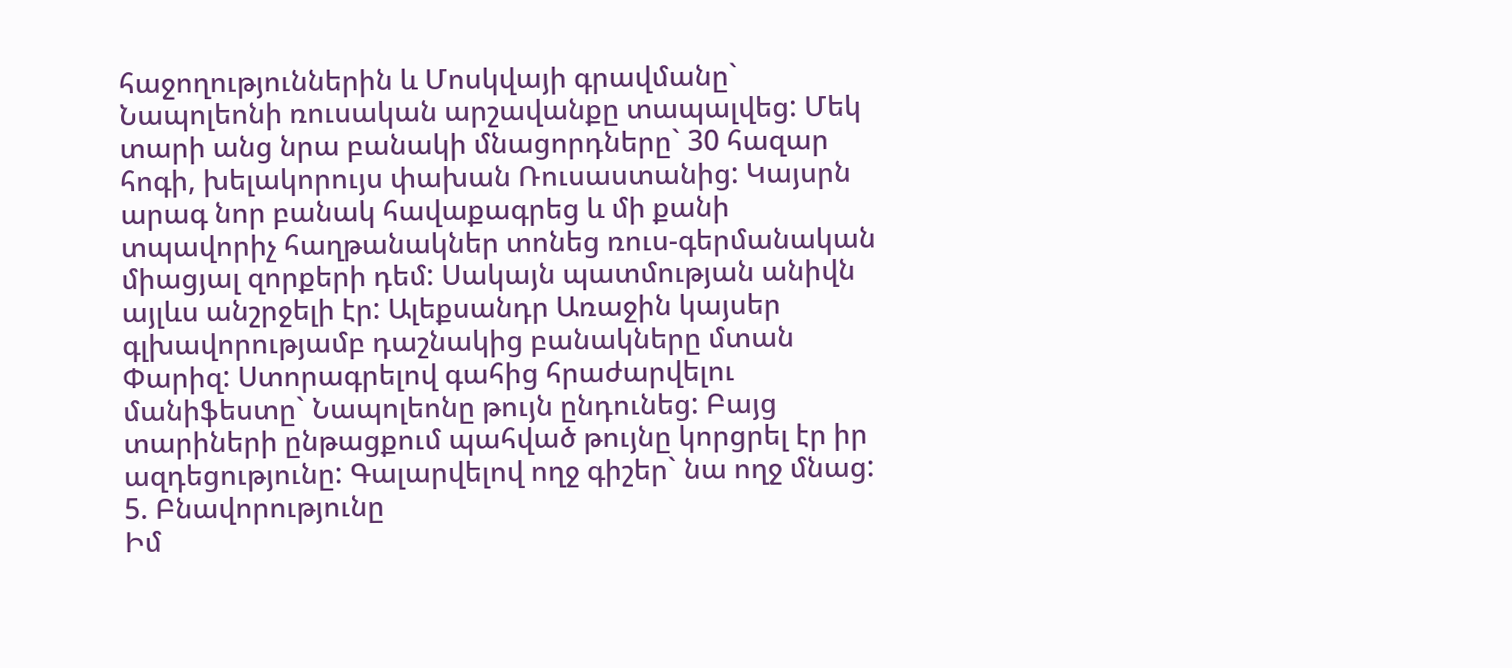հաջողություններին և Մոսկվայի գրավմանը` Նապոլեոնի ռուսական արշավանքը տապալվեց: Մեկ տարի անց նրա բանակի մնացորդները` 30 հազար հոգի, խելակորույս փախան Ռուսաստանից: Կայսրն արագ նոր բանակ հավաքագրեց և մի քանի տպավորիչ հաղթանակներ տոնեց ռուս-գերմանական միացյալ զորքերի դեմ: Սակայն պատմության անիվն այլևս անշրջելի էր: Ալեքսանդր Առաջին կայսեր գլխավորությամբ դաշնակից բանակները մտան Փարիզ: Ստորագրելով գահից հրաժարվելու մանիֆեստը` Նապոլեոնը թույն ընդունեց: Բայց տարիների ընթացքում պահված թույնը կորցրել էր իր ազդեցությունը: Գալարվելով ողջ գիշեր` նա ողջ մնաց:
5. Բնավորությունը
Իմ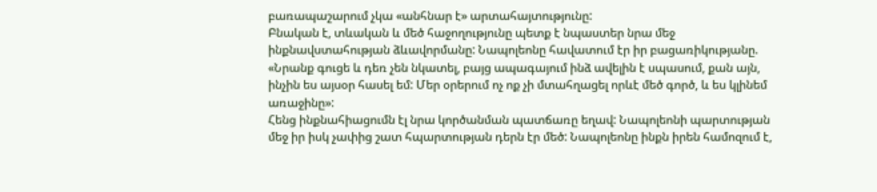բառապաշարում չկա «անհնար է» արտահայտությունը:
Բնական է, տևական և մեծ հաջողությունը պետք է նպաստեր նրա մեջ ինքնավստահության ձևավորմանը: Նապոլեոնը հավատում էր իր բացառիկությանը. «Նրանք գուցե և դեռ չեն նկատել, բայց ապագայում ինձ ավելին է սպասում, քան այն, ինչին ես այսօր հասել եմ: Մեր օրերում ոչ ոք չի մտահղացել որևէ մեծ գործ, և ես կլինեմ առաջինը»:
Հենց ինքնահիացումն էլ նրա կործանման պատճառը եղավ: Նապոլեոնի պարտության մեջ իր իսկ չափից շատ հպարտության դերն էր մեծ: Նապոլեոնը ինքն իրեն համոզում է,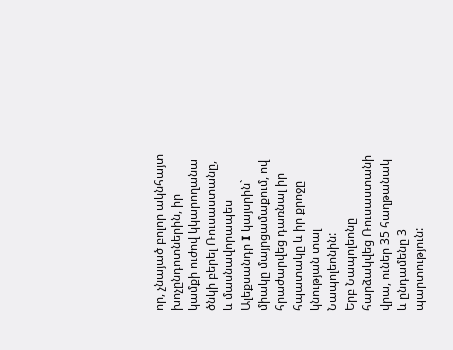որ, չնայած բոլոր ակնհայտ խոչընդոտներին, իր կամքի ուժով կկարողանա ծնկի բերել Ռուսաստանը, և մասնավորապես Ալեքսանդր I կայսրին` միակը մայրցամաքում, ով հրաժարվեց դառնալ իր հպատակը և իր քրոջը կնության տալ Նապոլեոնին:
Երբ Նապոլեոնը հարձակվեց Ռուսաստանի վրա, ուներ 35 հաղթանակ և ընդամենը 3 պարտություն: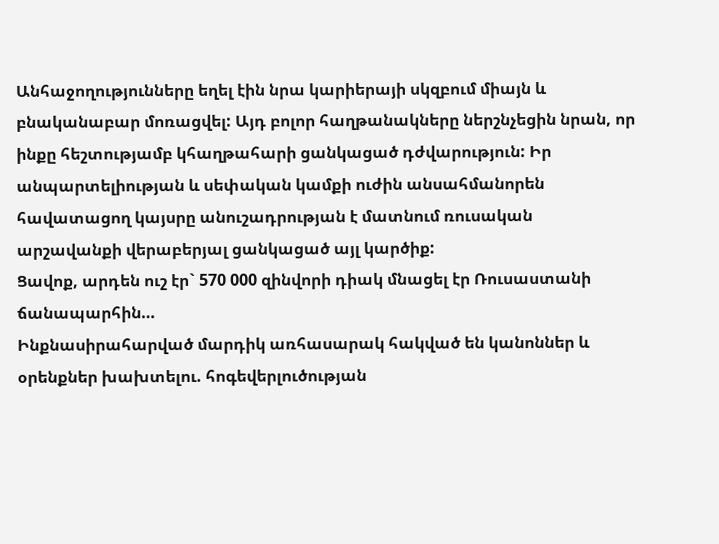Անհաջողությունները եղել էին նրա կարիերայի սկզբում միայն և բնականաբար մոռացվել: Այդ բոլոր հաղթանակները ներշնչեցին նրան, որ ինքը հեշտությամբ կհաղթահարի ցանկացած դժվարություն: Իր անպարտելիության և սեփական կամքի ուժին անսահմանորեն հավատացող կայսրը անուշադրության է մատնում ռուսական արշավանքի վերաբերյալ ցանկացած այլ կարծիք:
Ցավոք, արդեն ուշ էր` 570 000 զինվորի դիակ մնացել էր Ռուսաստանի ճանապարհին…
Ինքնասիրահարված մարդիկ առհասարակ հակված են կանոններ և օրենքներ խախտելու. հոգեվերլուծության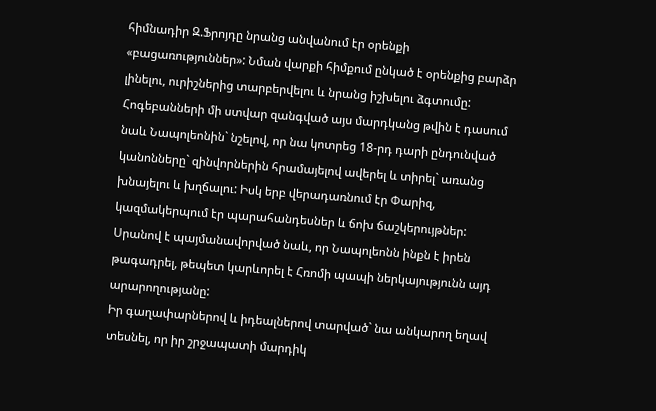հիմնադիր Զ.Ֆրոյդը նրանց անվանում էր օրենքի «բացառություններ»: Նման վարքի հիմքում ընկած է օրենքից բարձր լինելու, ուրիշներից տարբերվելու և նրանց իշխելու ձգտումը: Հոգեբանների մի ստվար զանգված այս մարդկանց թվին է դասում նաև Նապոլեոնին` նշելով, որ նա կոտրեց 18-րդ դարի ընդունված կանոնները` զինվորներին հրամայելով ավերել և տիրել` առանց խնայելու և խղճալու: Իսկ երբ վերադառնում էր Փարիզ, կազմակերպում էր պարահանդեսներ և ճոխ ճաշկերույթներ: Սրանով է պայմանավորված նաև, որ Նապոլեոնն ինքն է իրեն թագադրել, թեպետ կարևորել է Հռոմի պապի ներկայությունն այդ արարողությանը:
Իր գաղափարներով և իդեալներով տարված` նա անկարող եղավ տեսնել, որ իր շրջապատի մարդիկ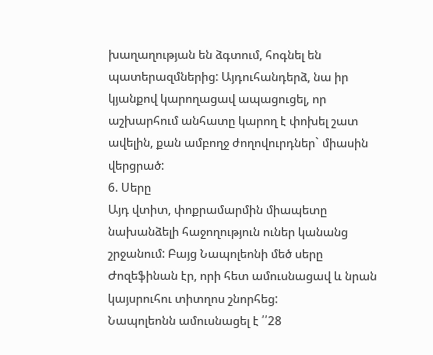խաղաղության են ձգտում, հոգնել են պատերազմներից: Այդուհանդերձ, նա իր կյանքով կարողացավ ապացուցել, որ աշխարհում անհատը կարող է փոխել շատ ավելին, քան ամբողջ ժողովուրդներ` միասին վերցրած:
6. Սերը
Այդ վտիտ, փոքրամարմին միապետը նախանձելի հաջողություն ուներ կանանց շրջանում: Բայց Նապոլեոնի մեծ սերը Ժոզեֆինան էր, որի հետ ամուսնացավ և նրան կայսրուհու տիտղոս շնորհեց:
Նապոլեոնն ամուսնացել է ՛՛28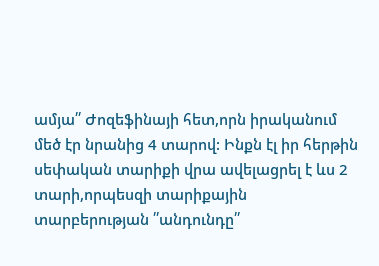ամյա՛՛ Ժոզեֆինայի հետ,որն իրականում մեծ էր նրանից 4 տարով: Ինքն էլ իր հերթին սեփական տարիքի վրա ավելացրել է ևս 2 տարի,որպեսզի տարիքային տարբերության ՛՛անդունդը՛՛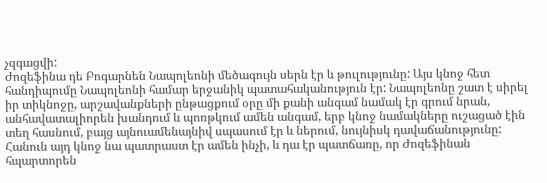չզգացվի:
Ժոզեֆինա դե Բոգարնեն Նապոլեոնի մեծագույն սերն էր և թուլությունը: Այս կնոջ հետ հանդիպումը Նապոլեոնի համար երջանիկ պատահականություն էր: Նապոլեոնը շատ է սիրել իր տիկնոջը, արշավանքների ընթացքում օրը մի քանի անգամ նամակ էր գրում նրան, անհավատալիորեն խանդում և պոռթկում ամեն անգամ, երբ կնոջ նամակները ուշացած էին տեղ հասնում, բայց այնուամենայնիվ սպասում էր և ներում, նույնիսկ դավաճանությունը: Հանուն այդ կնոջ նա պատրաստ էր ամեն ինչի, և դա էր պատճառը, որ Ժոզեֆինան հպարտորեն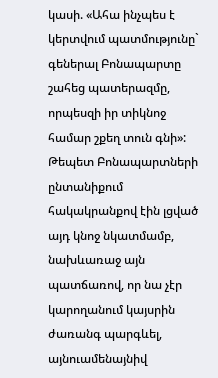կասի. «Ահա ինչպես է կերտվում պատմությունը` գեներալ Բոնապարտը շահեց պատերազմը, որպեսզի իր տիկնոջ համար շքեղ տուն գնի»: Թեպետ Բոնապարտների ընտանիքում հակակրանքով էին լցված այդ կնոջ նկատմամբ, նախևառաջ այն պատճառով, որ նա չէր կարողանում կայսրին ժառանգ պարգևել, այնուամենայնիվ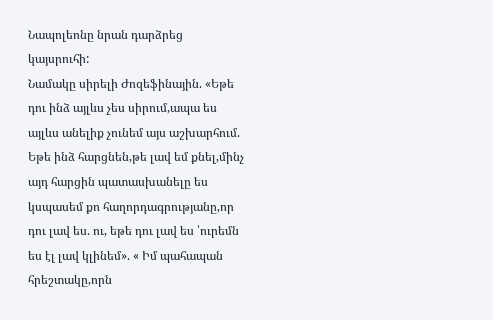Նապոլեոնը նրան դարձրեց կայսրուհի:
Նամակը սիրելի Ժոզեֆինային. «Եթե դու ինձ այլևս չես սիրում,ապա ես այլևս անելիք չունեմ այս աշխարհում. Եթե ինձ հարցնեն,թե լավ եմ քնել,մինչ այդ հարցին պատասխանելը ես կսպասեմ քո հաղորդագրությանը,որ դու լավ ես. ու, եթե դու լավ ես ՝ուրեմն ես էլ լավ կլինեմ». « Իմ պահապան հրեշտակը,որն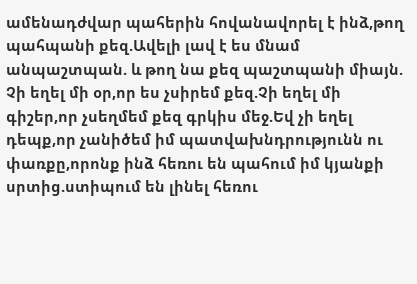ամենադժվար պահերին հովանավորել է ինձ,թող պահպանի քեզ.Ավելի լավ է ես մնամ անպաշտպան. և թող նա քեզ պաշտպանի միայն.
Չի եղել մի օր,որ ես չսիրեմ քեզ.Չի եղել մի գիշեր,որ չսեղմեմ քեզ գրկիս մեջ.Եվ չի եղել դեպք,որ չանիծեմ իմ պատվախնդրությունն ու փառքը,որոնք ինձ հեռու են պահում իմ կյանքի սրտից.ստիպում են լինել հեռու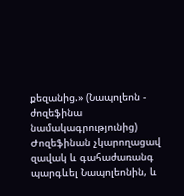քեզանից.» (Նապոլեոն - ժոզեֆինա նամակագրությունից)
Ժոզեֆինան չկարողացավ զավակ և գահաժառանգ պարգևել Նապոլեոնին, և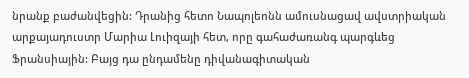նրանք բաժանվեցին: Դրանից հետո Նապոլեոնն ամուսնացավ ավստրիական արքայադուստր Մարիա Լուիզայի հետ, որը գահաժառանգ պարգևեց Ֆրանսիային: Բայց դա ընդամենը դիվանագիտական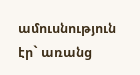ամուսնություն էր` առանց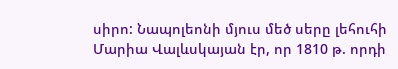սիրո: Նապոլեոնի մյուս մեծ սերը լեհուհի Մարիա Վալևսկայան էր, որ 1810 թ. որդի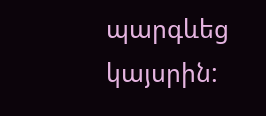պարգևեց կայսրին: